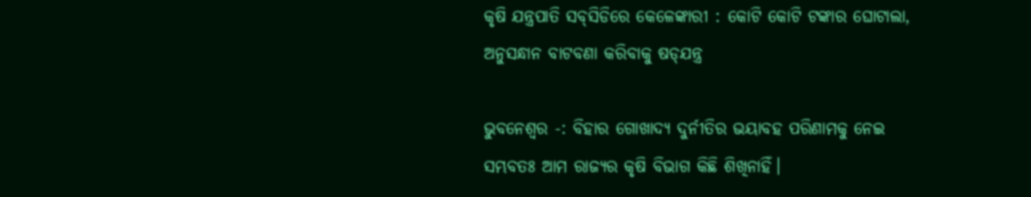କୃଷି ଯନ୍ତ୍ରପାତି ସବ୍‌ସିଡିରେ କେଳେଙ୍କାରୀ : କୋଟି କୋଟି ଟଙ୍କାର ଘୋଟାଲା, ଅନୁସନ୍ଧାନ ବାଟବଣା କରିବାକୁ ଷଡ୍‌ଯନ୍ତ୍ର

ଭୁବନେଶ୍ବର -: ବିହାର ଗୋଖାଦ୍ୟ ଦୁର୍ନୀତିର ଭୟାବହ ପରିଣାମକୁ ନେଇ ସମ୍ଭବତଃ ଆମ ରାଜ୍ୟର କୃଷି ବିଭାଗ କିଛି ଶିଖିନାହିଁ।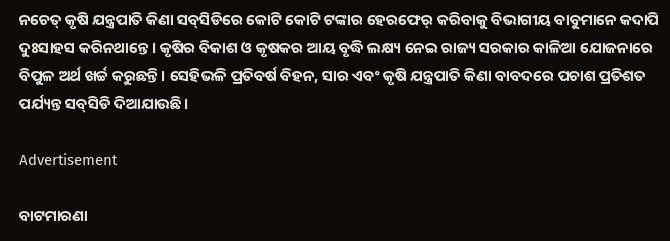ନଚେତ୍ କୃଷି ଯନ୍ତ୍ରପାତି କିଣା ସବ୍‌ସିଡିରେ ‌କୋଟି କୋଟି ଟଙ୍କାର ହେରଫେର୍ କରିବାକୁ ବିଭାଗୀୟ ବାବୁମାନେ କଦାପି ଦୁଃସାହସ କରିନଥାନ୍ତେ। କୃଷିର ବିକାଶ ଓ କୃଷକର ଆୟ ବୃଦ୍ଧି ଲକ୍ଷ୍ୟ ନେଇ ରାଜ୍ୟ ସରକାର କାଳିଆ ଯୋଜନାରେ ବିପୁଳ ଅର୍ଥ ଖର୍ଚ୍ଚ କରୁଛନ୍ତି। ସେହିଭଳି ପ୍ରତିବର୍ଷ ବିହନ, ସାର ଏବଂ କୃଷି ଯନ୍ତ୍ରପାତି କିଣା ବାବଦରେ ପଚାଶ ପ୍ରତିଶତ ପର୍ଯ୍ୟନ୍ତ ସବ୍‌ସିଡି ଦିଆଯାଉଛି।

Advertisement

ବାଟମାରଣା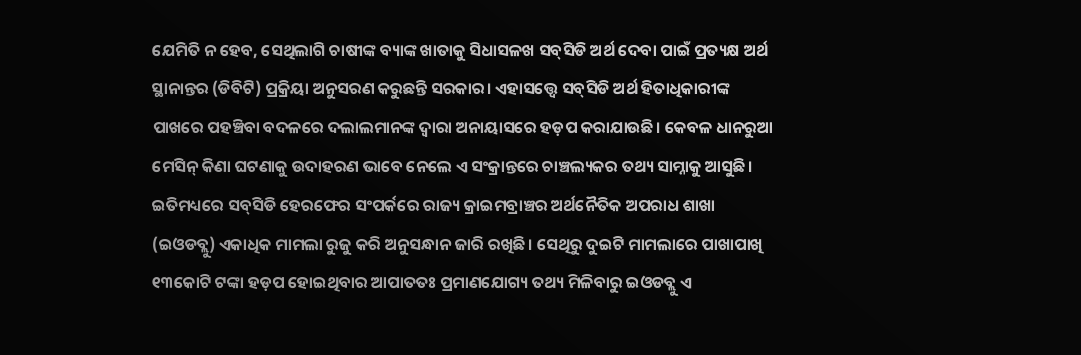ଯେମିତି ନ ହେବ, ସେଥିଲାଗି ଚାଷୀଙ୍କ ବ୍ୟାଙ୍କ ଖାତାକୁ ସିଧାସଳଖ ସବ୍‌ସିଡି ଅର୍ଥ ଦେବା ପାଇଁ ପ୍ରତ୍ୟକ୍ଷ ଅର୍ଥ ସ୍ଥାନାନ୍ତର (ଡିବିଟି) ପ୍ରକ୍ରିୟା ଅନୁସରଣ କରୁଛନ୍ତି ସରକାର। ଏହାସତ୍ତ୍ବେ ସବ୍‌ସିଡି ଅର୍ଥ ହିତାଧିକାରୀଙ୍କ ପାଖରେ ପହଞ୍ଚିବା ବଦଳରେ ଦଲାଲମାନଙ୍କ ଦ୍ବାରା ଅନାୟାସରେ ହଡ଼ପ କରାଯାଉଛି। କେବଳ ଧାନରୁଆ ମେସିନ୍ କିଣା ଘଟଣାକୁ ଉଦାହରଣ ଭାବେ ନେଲେ ଏ ସଂକ୍ରାନ୍ତରେ ଚାଞ୍ଚଲ୍ୟକର ତଥ୍ୟ ସାମ୍ନାକୁ ଆସୁଛି। ଇତିମଧ୍ୟରେ ସବ୍‌ସିଡି ହେରଫେର ସଂପର୍କରେ ରାଜ୍ୟ କ୍ରାଇମବ୍ରାଞ୍ଚର ଅର୍ଥନୈତିକ ଅପରାଧ ଶାଖା (ଇଓଡବ୍ଲୁ) ଏକାଧିକ ମାମଲା ରୁଜୁ କରି ଅନୁସନ୍ଧାନ ଜାରି ରଖିଛି। ସେଥିରୁ ଦୁଇଟି ମାମଲାରେ ପାଖାପାଖି ୧୩କୋଟି ଟଙ୍କା ହଡ଼ପ ହୋଇଥିବାର ଆପାତତଃ ପ୍ରମାଣଯୋଗ୍ୟ ତଥ୍ୟ ମିଳିବାରୁ ଇଓଡବ୍ଲୁ ଏ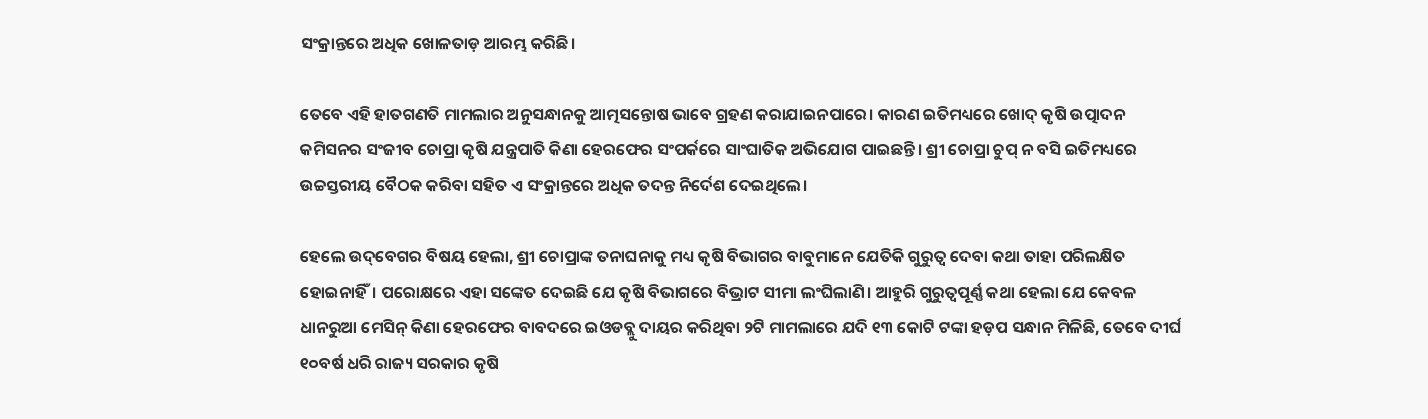ସଂକ୍ରାନ୍ତରେ ଅଧିକ ଖୋଳତାଡ଼ ଆରମ୍ଭ କରିଛି।

ତେବେ ଏହି ହାତଗଣତି ମାମଲାର ଅନୁସନ୍ଧାନକୁ ଆତ୍ମସନ୍ତୋଷ ଭାବେ ଗ୍ରହଣ କରାଯାଇନପାରେ। କାରଣ ଇତିମଧ୍ୟରେ ଖୋଦ୍ କୃଷି ଉତ୍ପାଦନ କମିସନର ସଂଜୀବ ଚୋପ୍ରା କୃଷି ଯନ୍ତ୍ରପାତି କିଣା ହେରଫେର ସଂପର୍କରେ ସାଂଘାତିକ ଅଭିଯୋଗ ପାଇଛନ୍ତି। ଶ୍ରୀ ଚୋପ୍ରା ଚୁପ୍ ନ ବସି ଇତିମଧ୍ୟରେ ଉଚ୍ଚସ୍ତରୀୟ ବୈଠକ କରିବା ସହିତ ଏ ସଂକ୍ରାନ୍ତରେ ଅଧିକ ତଦନ୍ତ ନିର୍ଦେଶ ଦେଇଥିଲେ।

ହେଲେ ଉଦ୍‌ବେଗର ବିଷୟ ହେଲା, ଶ୍ରୀ ଚୋପ୍ରାଙ୍କ ତନାଘନାକୁ ମଧ୍ୟ କୃଷି ବିଭାଗର ବାବୁମାନେ ଯେତିକି ଗୁରୁତ୍ବ ଦେବା କଥା ତାହା ପରିଲକ୍ଷିତ ହୋଇନାହିଁ। ପରୋକ୍ଷରେ ଏହା ସଙ୍କେତ ଦେଇଛି ଯେ କୃଷି ବିଭାଗରେ ବିଭ୍ରାଟ ସୀମା ଲଂଘିଲାଣି। ଆହୁରି ଗୁରୁତ୍ବପୂର୍ଣ୍ଣ କଥା ହେଲା ଯେ କେବଳ ଧାନରୁଆ ମେସିନ୍ କିଣା ହେରଫେର ବାବଦରେ ଇଓଡବ୍ଲୁ ଦାୟର କରିଥିବା ୨ଟି ମାମଲାରେ ଯଦି ୧୩ କୋଟି ଟଙ୍କା ହଡ଼ପ ସନ୍ଧାନ ମିଳିଛି, ତେବେ ଦୀର୍ଘ ୧୦ବର୍ଷ ଧରି ରାଜ୍ୟ ସରକାର କୃଷି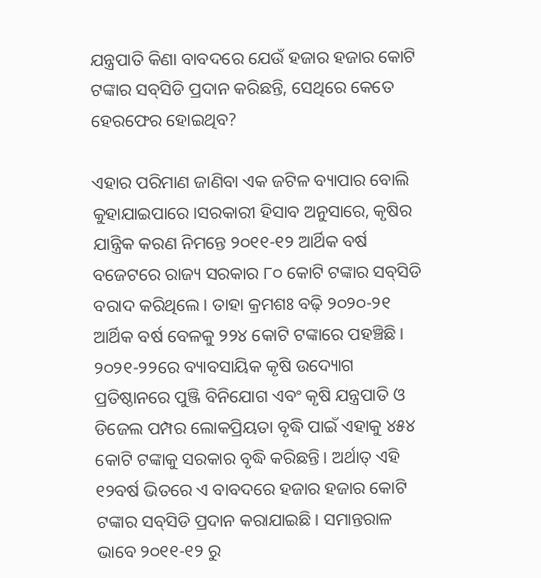ଯନ୍ତ୍ରପାତି କିଣା ବାବଦରେ ଯେଉଁ ହଜାର ହଜାର କୋଟି ଟଙ୍କାର ସବ୍‌ସିଡି ପ୍ରଦାନ କରିଛନ୍ତି, ସେଥିରେ କେତେ ହେରଫେର ହୋଇଥିବ?

ଏହାର ପରିମାଣ ଜାଣିବା ଏକ ଜଟିଳ ବ୍ୟାପାର ବୋଲି କୁହାଯାଇପାରେ।ସରକାରୀ ହିସାବ ଅନୁସାରେ, କୃଷିର ଯାନ୍ତ୍ରିକ କରଣ ନିମନ୍ତେ ୨୦୧୧-୧୨ ଆର୍ଥିକ ବର୍ଷ ବଜେଟରେ ରାଜ୍ୟ ସରକାର ୮୦ କୋଟି ଟଙ୍କାର ସବ୍‌ସିଡି ବରାଦ କରିଥିଲେ। ତାହା କ୍ରମଶଃ ବଢ଼ି ୨୦୨୦-୨୧ ଆର୍ଥିକ ବର୍ଷ ବେଳକୁ ୨୨୪ କୋଟି ଟଙ୍କାରେ ପହଞ୍ଚିଛି। ୨୦୨୧-୨୨ରେ ବ୍ୟାବସାୟିକ କୃଷି ଉଦ୍ୟୋଗ ପ୍ରତିଷ୍ଠାନରେ ପୁଞ୍ଜି ବିନିଯୋଗ ଏବଂ କୃଷି ଯନ୍ତ୍ରପାତି ଓ ଡିଜେଲ ପମ୍ପର ଲୋକପ୍ରିୟତା ବୃଦ୍ଧି ପାଇଁ ଏହାକୁ ୪୫୪ କୋଟି ଟଙ୍କାକୁ ସରକାର ବୃଦ୍ଧି କରିଛନ୍ତି। ଅର୍ଥାତ୍ ଏହି ୧୨ବର୍ଷ ଭିତରେ ଏ ବାବଦରେ ହଜାର ହଜାର କୋଟି ଟଙ୍କାର ସବ୍‌ସିଡି ପ୍ରଦାନ କରାଯାଇଛି। ସମାନ୍ତରାଳ ଭାବେ ୨୦୧୧-୧୨ ରୁ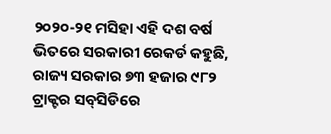୨୦୨୦-୨୧ ମସିହା ଏହି ଦଶ ବର୍ଷ ଭିତରେ ସରକାରୀ ରେକର୍ଡ କହୁଛି, ରାଜ୍ୟ ସରକାର ୭୩ ହଜାର ୯୮୨ ଟ୍ରାକ୍ଟର ସବ୍‌ସିଡିରେ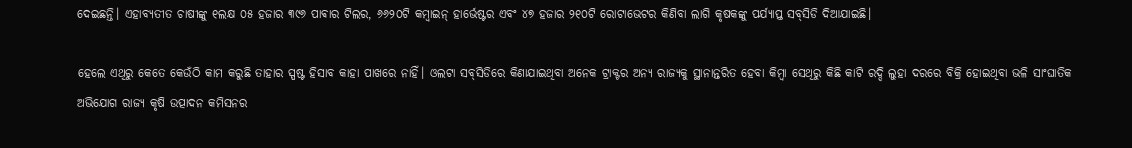ଦେଇଛନ୍ତି। ଏହାବ୍ୟତୀତ ଚାଷୀଙ୍କୁ ୧ଲକ୍ଷ ୦୫ ହଜାର ୩୯୬ ପାଵାର ଟିଲର, ୬୬୨୦ଟି କମ୍ବାଇନ୍ ହାର୍ଭେଷ୍ଟର ଏବଂ ୪୭ ହଜାର ୨୧୦ଟି ରୋଟାଭେଟର କିଣିବା ଲାଗି କୃଷକଙ୍କୁ ପର୍ଯ୍ୟାପ୍ତ ସବ୍‌ସିଡି ଦିଆଯାଇଛି।

ହେଲେ ଏଥିରୁ କେତେ କେଉଁଠି କାମ କରୁଛି ତାହାର ସ୍ପଷ୍ଟ ହିସାବ କାହା ପାଖରେ ନାହିଁ। ଓଲଟା ସବ୍‌ସିଡିରେ କିଣାଯାଇଥିବା ଅନେକ ଟ୍ରାକ୍ଟର ଅନ୍ୟ ରାଜ୍ୟକୁ ସ୍ଥାନାନ୍ତରିତ ହେବା କିମ୍ବା ସେଥିରୁ କିଛି କାଟି ରଦ୍ଦି ଲୁହା ଦରରେ ବିକ୍ରି ହୋଇଥିବା ଭଳି ସାଂଘାତିକ ଅଭିଯୋଗ ରାଜ୍ୟ କୃଷି ଉତ୍ପାଦନ କମିସନର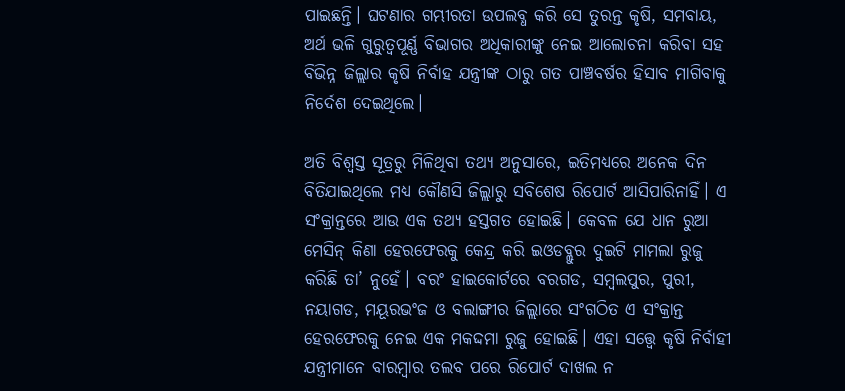ପାଇଛନ୍ତି। ଘଟଣାର ଗମ୍ଭୀରତା ଉପଲବ୍ଧ କରି ସେ ତୁରନ୍ତ କୃଷି, ସମବାୟ, ଅର୍ଥ ଭଳି ଗୁରୁତ୍ବପୂର୍ଣ୍ଣ ବିଭାଗର ଅଧିକାରୀଙ୍କୁ ନେଇ ଆଲୋଚନା କରିବା ସହ ବିଭିନ୍ନ ଜିଲ୍ଲାର କୃଷି ନିର୍ବାହ ଯନ୍ତ୍ରୀଙ୍କ ଠାରୁ ଗତ ପାଞ୍ଚବର୍ଷର ହିସାବ ମାଗିବାକୁ ନିର୍ଦେଶ ଦେଇଥିଲେ।

ଅତି ବିଶ୍ବସ୍ତ ସୂତ୍ରରୁ ମିଳିଥିବା ତଥ୍ୟ ଅନୁସାରେ, ଇତିମଧ୍ୟରେ ଅନେକ ଦିନ ବିତିଯାଇଥିଲେ ମଧ୍ୟ କୌଣସି ଜିଲ୍ଲାରୁ ସବିଶେଷ ରିପୋର୍ଟ ଆସିପାରିନାହିଁ। ଏ ସଂକ୍ରାନ୍ତରେ ଆଉ ଏକ ତଥ୍ୟ ହସ୍ତଗତ ହୋଇଛି। କେବଳ ଯେ ଧାନ ରୁଆ ମେସିନ୍ କିଣା ହେରଫେରକୁ କେନ୍ଦ୍ର କରି ଇଓଡବ୍ଲୁର ଦୁଇଟି ମାମଲା ରୁଜୁ କରିଛି ତା’ ନୁହେଁ। ବରଂ ହାଇକୋର୍ଟରେ ବରଗଡ, ସମ୍ବଲପୁର, ପୁରୀ, ନୟାଗଡ, ମୟୂରଭଂଜ ଓ ବଲାଙ୍ଗୀର ଜିଲ୍ଲାରେ ସଂଗଠିତ ଏ ସଂକ୍ରାନ୍ତ ହେରଫେରକୁ ନେଇ ଏକ ମକଦ୍ଦମା ରୁଜୁ ହୋଇଛି। ଏହା ସତ୍ତ୍ବେ କୃଷି ନିର୍ବାହୀ ଯନ୍ତ୍ରୀମାନେ ବାରମ୍ବାର ତଲବ ପରେ ରିପୋର୍ଟ ଦାଖଲ ନ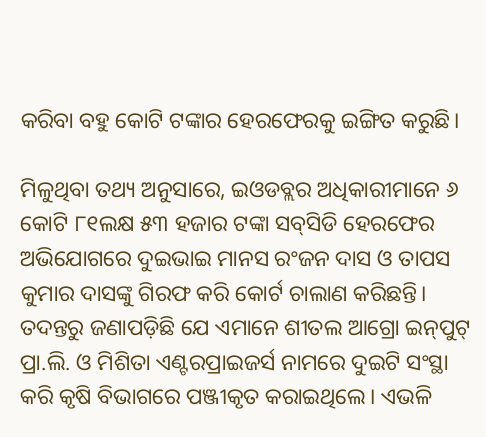କରିବା ବହୁ କୋଟି ଟଙ୍କାର ହେରଫେରକୁ ଇଙ୍ଗିତ କରୁଛି।

ମିଳୁଥିବା ତଥ୍ୟ ଅନୁସାରେ, ଇଓଡବ୍ଲର ଅଧିକାରୀମାନେ ୬ କୋଟି ୮୧ଲକ୍ଷ ୫୩ ହଜାର ଟଙ୍କା ସବ୍‌ସିଡି ହେରଫେର ଅଭିଯୋଗରେ ଦୁଇଭାଇ ମାନସ ରଂଜନ ଦାସ ଓ ତାପସ କୁମାର ଦାସଙ୍କୁ ଗିରଫ କରି କୋର୍ଟ ଚାଲାଣ କରିଛନ୍ତି। ତଦନ୍ତରୁ ଜଣାପଡ଼ିଛି ଯେ ଏମାନେ ଶୀତଲ ଆଗ୍ରୋ ଇନ୍‌ପୁଟ୍ ପ୍ରା.ଲି. ଓ ମିଶିତା ଏଣ୍ଟରପ୍ରାଇଜର୍ସ ନାମରେ ଦୁଇଟି ସଂସ୍ଥା କରି କୃଷି ବିଭାଗରେ ପଞ୍ଜୀକୃତ କରାଇଥିଲେ। ଏଭଳି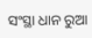ସଂସ୍ଥା ଧାନ ରୁଆ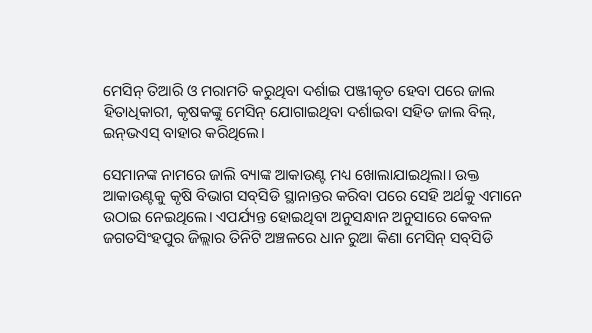ମେସିନ୍ ତିଆରି ଓ ମରାମତି କରୁଥିବା ଦର୍ଶାଇ ପଞ୍ଜୀକୃତ ହେବା ପରେ ଜାଲ ହିତାଧିକାରୀ, କୃଷକଙ୍କୁ ମେସିନ୍ ଯୋଗାଇଥିବା ଦର୍ଶାଇବା ସହିତ ଜାଲ ବିଲ୍, ଇନ୍‌ଭଏସ୍ ବାହାର କରିଥିଲେ।

ସେମାନଙ୍କ ନାମରେ ଜାଲି ବ୍ୟାଙ୍କ ଆକାଉଣ୍ଟ ମଧ୍ୟ ଖୋଲାଯାଇଥିଲା। ଉକ୍ତ ଆକାଉଣ୍ଟକୁ କୃଷି ବିଭାଗ ସବ୍‌ସିଡି ସ୍ଥାନାନ୍ତର କରିବା ପରେ ସେହି ଅର୍ଥକୁ ଏମାନେ ଉଠାଇ ନେଇଥିଲେ। ଏପର୍ଯ୍ୟନ୍ତ ହୋଇଥିବା ଅନୁସନ୍ଧାନ ଅନୁସାରେ କେବଳ ଜଗତସିଂହପୁର ଜିଲ୍ଲାର ତିନିଟି ଅଞ୍ଚଳରେ ଧାନ ରୁଆ କିଣା ମେସିନ୍ ସବ୍‌ସିଡି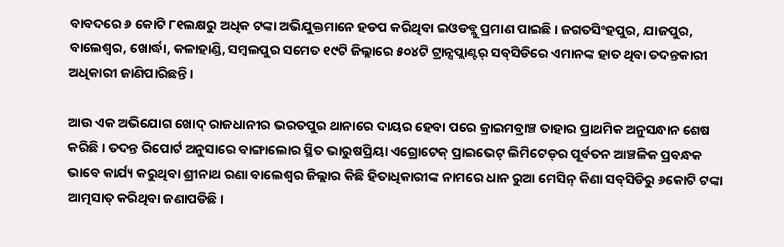ବାବଦରେ ୬ କୋଟି ୮୧ଲକ୍ଷରୁ ଅଧିକ ଟଙ୍କା ଅଭିଯୁକ୍ତମାନେ ହଡପ କରିଥିବା ଇଓଡବ୍ଲୁ ପ୍ରମାଣ ପାଇଛି। ଜଗତସିଂହପୁର, ଯାଜପୁର, ବାଲେଶ୍ବର, ଖୋର୍ଦ୍ଧା, କଳାହାଣ୍ଡି, ସମ୍ବଲପୁର ସମେତ ୧୯ଟି ଜିଲ୍ଲାରେ ୫୦୪ଟି ଟ୍ରାନ୍ସପ୍ଲାଣ୍ଟର୍ ସବ୍‌ସିଡିରେ ଏମାନଙ୍କ ହାତ ଥିବା ତଦନ୍ତକାରୀ ଅଧିକାରୀ ଜାଣିପାରିଛନ୍ତି।

ଆଉ ଏକ ଅଭିଯୋଗ ଖୋଦ୍ ରାଜଧାନୀର ଭରତପୁର ଥାନାରେ ଦାୟର ହେବା ପରେ କ୍ରାଇମବ୍ରାଞ୍ଚ ତାହାର ପ୍ରାଥମିକ ଅନୁସନ୍ଧାନ ଶେଷ କରିଛି। ତଦନ୍ତ ରିପୋର୍ଟ ଅନୁସାରେ ବାଙ୍ଗାଲୋର ସ୍ଥିତ ଭାରୁଷପ୍ରିୟା ଏଗ୍ରୋଟେକ୍ ପ୍ରାଇଭେଟ୍ ଲିମିଟେଡ୍‌ର ପୂର୍ବତନ ଆଞ୍ଚଳିକ ପ୍ରବନ୍ଧକ ଭାବେ କାର୍ଯ୍ୟ କରୁଥିବା ଶ୍ରୀନାଥ ରଣା ବାଲେଶ୍ବର ଜିଲ୍ଲାର କିଛି ହିତାଧିକାରୀଙ୍କ ନାମରେ ଧାନ ରୁଆ ମେସିନ୍ କିଣା ସବ୍‌ସିଡିରୁ ୬କୋଟି ଟଙ୍କା ଆତ୍ମସାତ୍ କରିଥିବା ଜଣାପଡିଛି।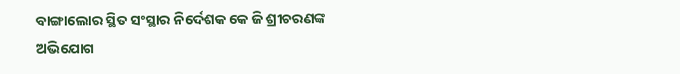ବାଙ୍ଗାଲୋର ସ୍ଥିତ ସଂସ୍ଥାର ନିର୍ଦେଶକ କେ ଜି ଶ୍ରୀଚରଣଙ୍କ ଅଭିଯୋଗ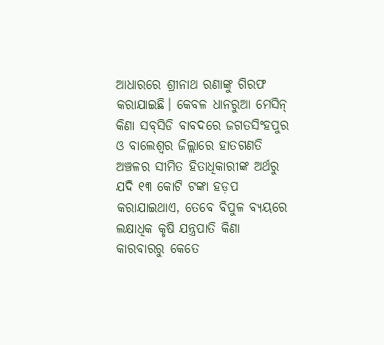ଆଧାରରେ ଶ୍ରୀନାଥ ରଣାଙ୍କୁ ଗିରଫ କରାଯାଇଛି। କେବଳ ଧାନରୁଆ ମେସିନ୍ କିଣା ସବ୍‌ସିଡି ବାବଦରେ ଜଗତସିଂହପୁର ଓ ବାଲେଶ୍ବର ଜିଲ୍ଲାରେ ହାତଗଣତି ଅଞ୍ଚଳର ସୀମିତ ହିତାଧିକାରୀଙ୍କ ଅର୍ଥରୁ ଯଦି ୧୩ କୋଟି ଟଙ୍କା ହଡ଼ପ କରାଯାଇଥାଏ, ତେବେ ବିପୁଳ ବ୍ୟୟରେ ଲକ୍ଷାଧିକ କୃଷି ଯନ୍ତ୍ରପାତି କିଣା କାରବାରରୁ କେତେ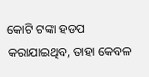କୋଟି ଟଙ୍କା ହଡପ କରାଯାଇଥିବ, ତାହା କେବଳ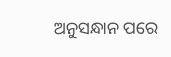ଅନୁସନ୍ଧାନ ପରେ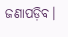ଜଣାପଡ଼ିବ।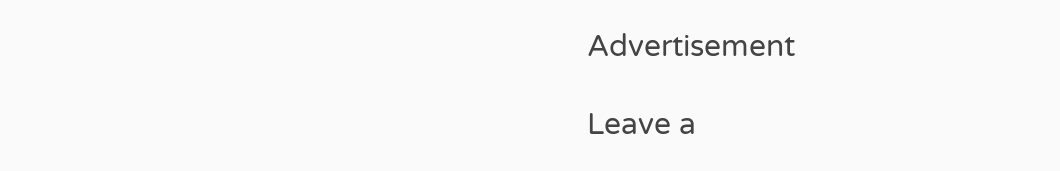Advertisement

Leave a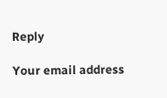Reply

Your email address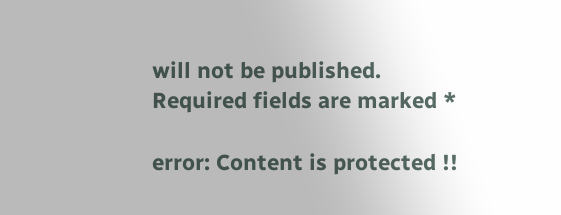will not be published. Required fields are marked *

error: Content is protected !!